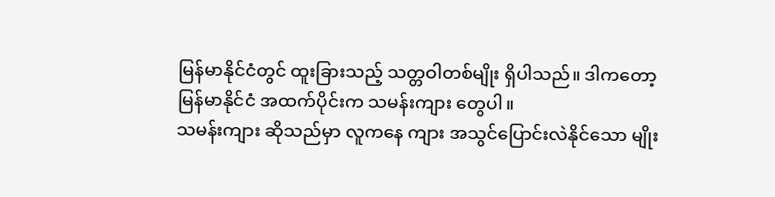မြန်မာနိုင်ငံတွင် ထူးခြားသည့် သတ္တဝါတစ်မျိုး ရှိပါသည်။ ဒါကတော့ မြန်မာနိုင်ငံ အထက်ပိုင်းက သမန်းကျား တွေပါ။
သမန်းကျား ဆိုသည်မှာ လူကနေ ကျား အသွင်ပြောင်းလဲနိုင်သော မျိုး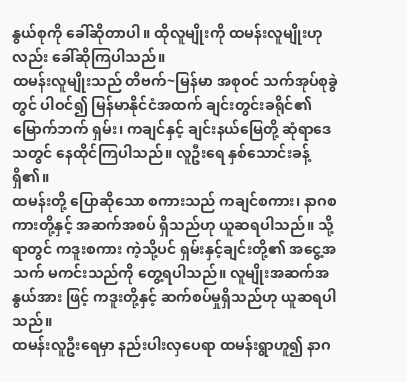နွယ်စုကို ခေါ်ဆိုတာပါ။ ထိုလူမျိုးကို ထမန်းလူမျိုးဟုလည်း ခေါ်ဆိုကြပါသည်။
ထမန်းလူမျိုးသည် တိဗက်~မြန်မာ အစုဝင် သက်အုပ်စုခွဲတွင် ပါဝင်၍ မြန်မာနိုင်ငံအထက် ချင်းတွင်းခရိုင်၏ မြောက်ဘက် ရှမ်း၊ ကချင်နှင့် ချင်းနယ်မြေတို့ ဆုံရာဒေသတွင် နေထိုင်ကြပါသည်။ လူဦးရေ နှစ်သောင်းခန့် ရှိ၏။
ထမန်းတို့ ပြောဆိုသော စကားသည် ကချင်စကား၊ နာဂစကားတို့နှင့် အဆက်အစပ် ရှိသည်ဟု ယူဆရပါသည်။ သို့ရာတွင် ကဒူးစကား ကဲ့သို့ပင် ရှမ်းနှင့်ချင်းတို့၏ အငွေ့အသက် မကင်းသည်ကို တွေ့ရပါသည်။ လူမျိုးအဆက်အနွယ်အား ဖြင့် ကဒူးတို့နှင့် ဆက်စပ်မှုရှိသည်ဟု ယူဆရပါသည်။
ထမန်းလူဦးရေမှာ နည်းပါးလှပေရာ ထမန်းရွာဟူ၍ နာဂ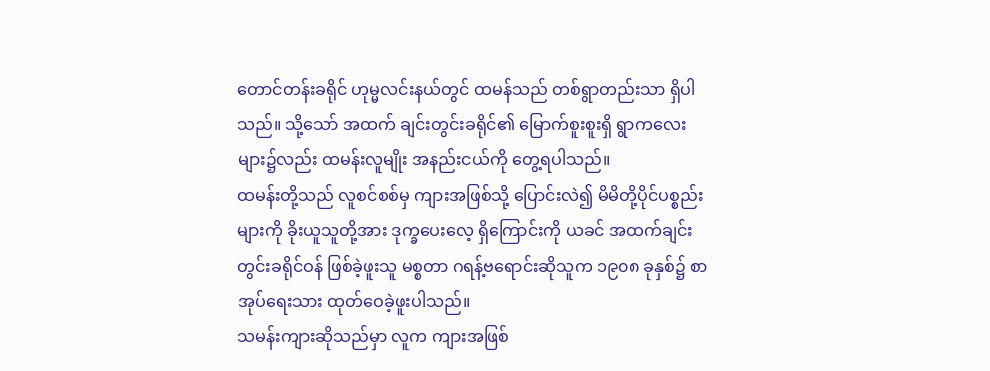တောင်တန်းခရိုင် ဟုမ္မလင်းနယ်တွင် ထမန်သည် တစ်ရွာတည်းသာ ရှိပါသည်။ သို့သော် အထက် ချင်းတွင်းခရိုင်၏ မြောက်စူးစူးရှိ ရွာကလေးများ၌လည်း ထမန်းလူမျိုး အနည်းငယ်ကို တွေ့ရပါသည်။
ထမန်းတို့သည် လူစင်စစ်မှ ကျားအဖြစ်သို့ ပြောင်းလဲ၍ မိမိတို့ပိုင်ပစ္စည်းများကို ခိုးယူသူတို့အား ဒုက္ခပေးလေ့ ရှိကြောင်းကို ယခင် အထက်ချင်းတွင်းခရိုင်ဝန် ဖြစ်ခဲ့ဖူးသူ မစ္စတာ ဂရန့်ဗရောင်းဆိုသူက ၁၉၀၈ ခုနှစ်၌ စာအုပ်ရေးသား ထုတ်ဝေခဲ့ဖူးပါသည်။
သမန်းကျားဆိုသည်မှာ လူက ကျားအဖြစ်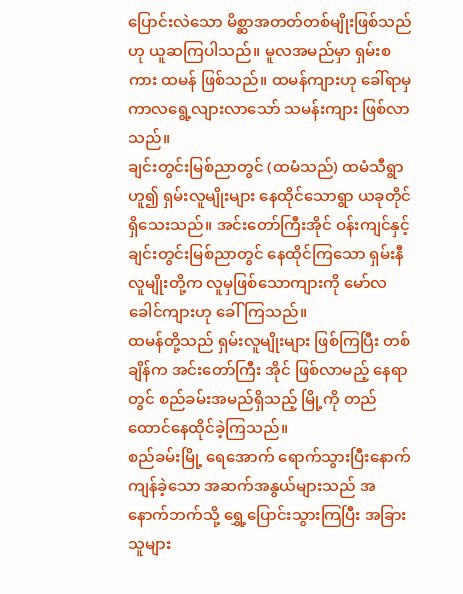ပြောင်းလဲသော မိစ္ဆာအတတ်တစ်မျိုးဖြစ်သည်ဟု ယူဆကြပါသည်။ မူလအမည်မှာ ရှမ်းစကား ထမန် ဖြစ်သည်။ ထမန်ကျားဟု ခေါ်ရာမှ ကာလရွေ့လျားလာသော် သမန်းကျား ဖြစ်လာသည်။
ချင်းတွင်းမြစ်ညာတွင် (ထမံသည်) ထမံသီရွာဟူ၍ ရှမ်းလူမျိုးများ နေထိုင်သောရွာ ယခုတိုင် ရှိသေးသည်။ အင်းတော်ကြီးအိုင် ဝန်းကျင်နှင့် ချင်းတွင်းမြစ်ညာတွင် နေထိုင်ကြသော ရှမ်းနီလူမျိုးတို့က လူမှဖြစ်သောကျားကို မော်လခေါင်ကျားဟု ခေါ်ကြသည်။
ထမန်တို့သည် ရှမ်းလူမျိုးများ ဖြစ်ကြပြီး တစ်ချိန်က အင်းတော်ကြီး အိုင် ဖြစ်လာမည့် နေရာတွင် စည်ခမ်းအမည်ရှိသည့် မြို့ကို တည်ထောင်နေထိုင်ခဲ့ကြသည်။
စည်ခမ်းမြို့ ရေအောက် ရောက်သွားပြီးနောက် ကျန်ခဲ့သော အဆက်အနွယ်များသည် အနောက်ဘက်သို့ ရွှေ့ပြောင်းသွားကြပြီး အခြားသူများ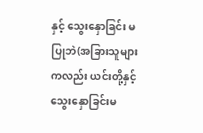နှင့် သွေးနှောခြင်း မပြုဘဲ(အခြားသူများကလည်း ယင်းတို့နှင့် သွေးနှောခြင်းမ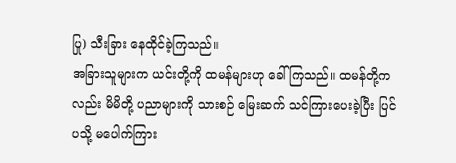ပြု) သီးခြား နေထိုင်ခဲ့ကြသည်။
အခြားသူများက ယင်းတို့ကို ထမန်များဟု ခေါ်ကြသည်။ ထမန်တို့ကလည်း မိမိတို့ ပညာများကို သားစဉ် မြေးဆက် သင်ကြားပေးခဲ့ပြီး ပြင်ပသို့ မပေါက်ကြား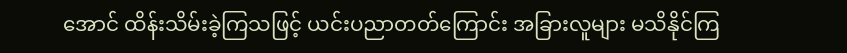အောင် ထိန်းသိမ်းခဲ့ကြသဖြင့် ယင်းပညာတတ်ကြောင်း အခြားလူများ မသိနိုင်ကြ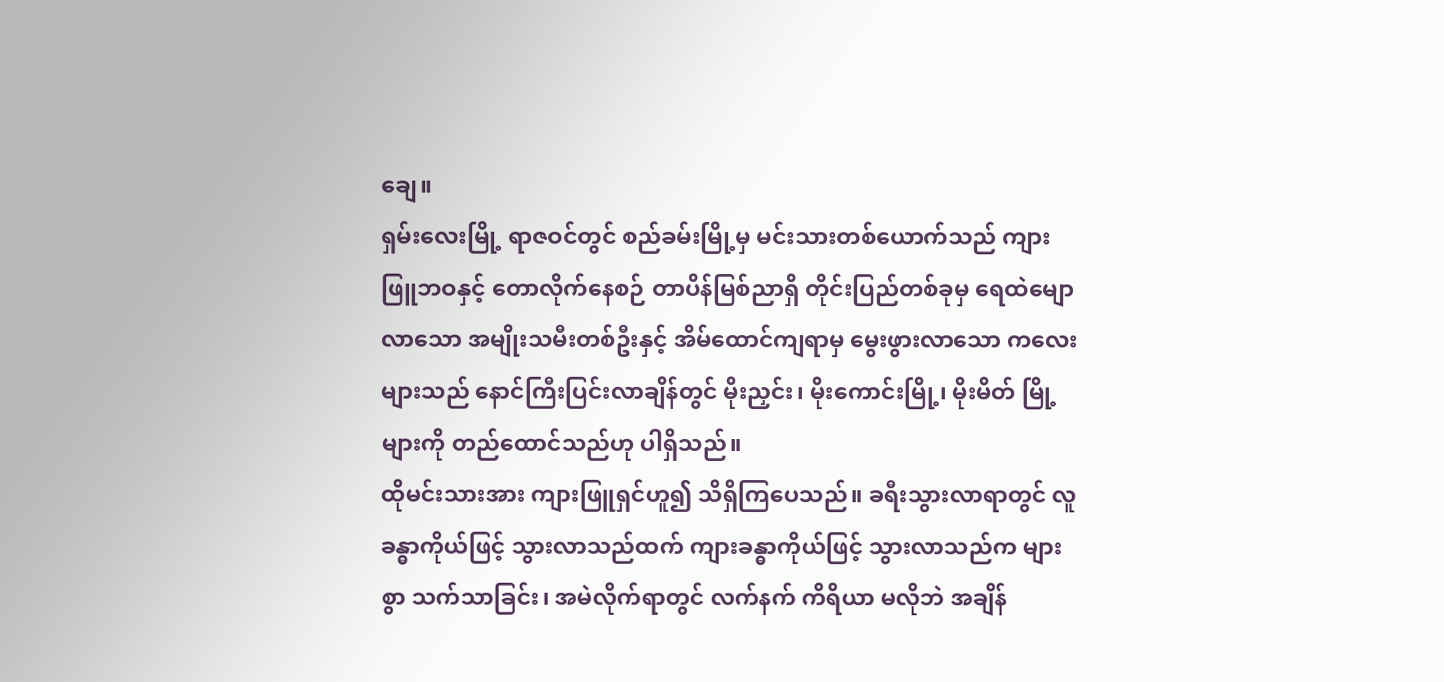ချေ။
ရှမ်းလေးမြို့ ရာဇဝင်တွင် စည်ခမ်းမြို့မှ မင်းသားတစ်ယောက်သည် ကျားဖြူဘဝနှင့် တောလိုက်နေစဉ် တာပိန်မြစ်ညာရှိ တိုင်းပြည်တစ်ခုမှ ရေထဲမျောလာသော အမျိုးသမီးတစ်ဦးနှင့် အိမ်ထောင်ကျရာမှ မွေးဖွားလာသော ကလေးများသည် နောင်ကြီးပြင်းလာချိန်တွင် မိုးညှင်း၊ မိုးကောင်းမြို့၊ မိုးမိတ် မြို့များကို တည်ထောင်သည်ဟု ပါရှိသည်။
ထိုမင်းသားအား ကျားဖြူရှင်ဟူ၍ သိရှိကြပေသည်။ ခရီးသွားလာရာတွင် လူခန္ဓာကိုယ်ဖြင့် သွားလာသည်ထက် ကျားခန္ဓာကိုယ်ဖြင့် သွားလာသည်က များစွာ သက်သာခြင်း၊ အမဲလိုက်ရာတွင် လက်နက် ကိရိယာ မလိုဘဲ အချိန်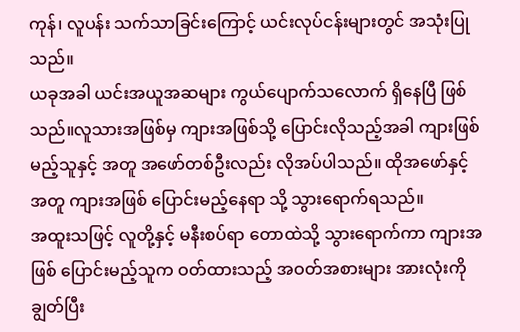ကုန်၊ လူပန်း သက်သာခြင်းကြောင့် ယင်းလုပ်ငန်းများတွင် အသုံးပြုသည်။
ယခုအခါ ယင်းအယူအဆများ ကွယ်ပျောက်သလောက် ရှိနေပြီ ဖြစ်သည်။လူသားအဖြစ်မှ ကျားအဖြစ်သို့ ပြောင်းလိုသည့်အခါ ကျားဖြစ်မည့်သူနှင့် အတူ အဖော်တစ်ဦးလည်း လိုအပ်ပါသည်။ ထိုအဖော်နှင့်အတူ ကျားအဖြစ် ပြောင်းမည့်နေရာ သို့ သွားရောက်ရသည်။
အထူးသဖြင့် လူတို့နှင့် မနီးစပ်ရာ တောထဲသို့ သွားရောက်ကာ ကျားအဖြစ် ပြောင်းမည့်သူက ဝတ်ထားသည့် အဝတ်အစားများ အားလုံးကို ချွတ်ပြီး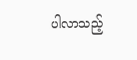ပါလာသည့်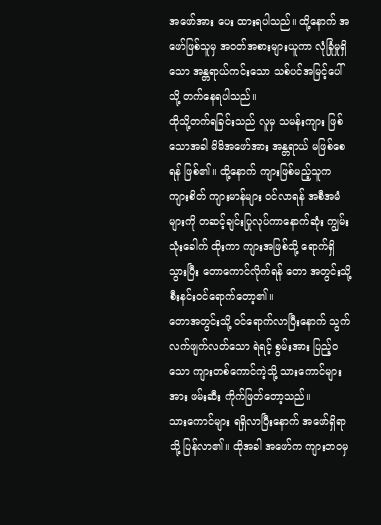အဖော်အား ပေး ထားရပါသည်။ ထို့နောက် အဖော်ဖြစ်သူမှ အဝတ်အစားများယူကာ လုံခြုံမှုရှိသော အန္တရာယ်ကင်းသော သစ်ပင်အမြင့်ပေါ်သို့ တက်နေရပါသည်။
ထိုသို့တက်ရခြင်းသည် လူမှ သမန်းကျား ဖြစ်သောအခါ မိမိအဖော်အား အန္တရာယ် မဖြစ်စေရန် ဖြစ်၏။ ထို့နောက် ကျားဖြစ်မည့်သူက ကျားစိတ် ကျားမာန်များ ဝင်လာရန် အစီအမံများကို တဆင့်ချင်းပြုလုပ်ကာနောက်ဆုံး ကျွမ်းသုံးခေါက် ထိုးကာ ကျားအဖြစ်သို့ ရောက်ရှိသွားပြီး တောကောင်လိုက်ရန် တော အတွင်းသို့ စီးနင်းဝင်ရောက်တော့၏။
တောအတွင်းသို့ ဝင်ရောက်လာပြီးနောက် သွက်လက်ဖျက်လတ်သော ရဲရင့် စွမ်းအား ပြည့်ဝသော ကျားတစ်ကောင်ကဲ့သို့ သားကောင်များအား ဖမ်းဆီး ကိုက်ဖြတ်တော့သည်။
သားကောင်များ ရရှိလာပြီးနောက် အဖော်ရှိရာသို့ ပြန်လာ၏။ ထိုအခါ အဖော်က ကျားဘဝမှ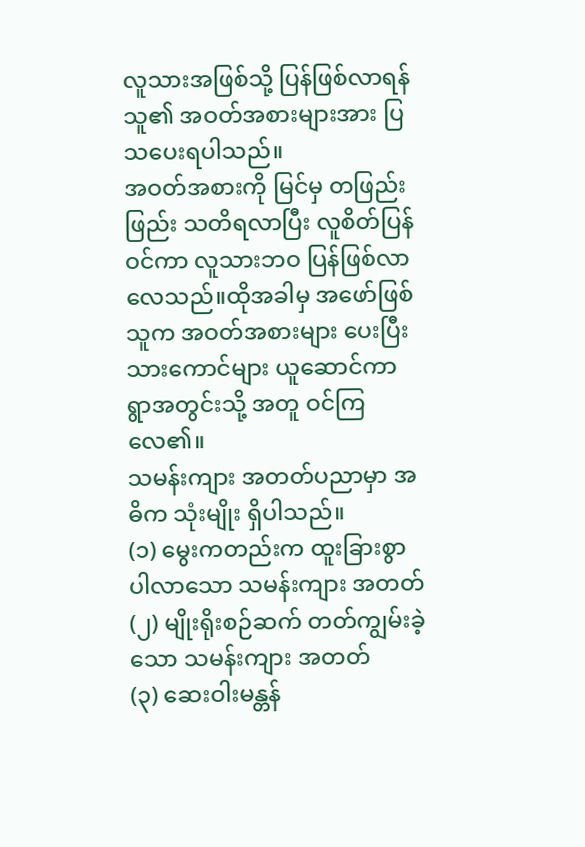လူသားအဖြစ်သို့ ပြန်ဖြစ်လာရန် သူ၏ အဝတ်အစားများအား ပြသပေးရပါသည်။
အဝတ်အစားကို မြင်မှ တဖြည်းဖြည်း သတိရလာပြီး လူစိတ်ပြန်ဝင်ကာ လူသားဘဝ ပြန်ဖြစ်လာလေသည်။ထိုအခါမှ အဖော်ဖြစ်သူက အဝတ်အစားများ ပေးပြီး သားကောင်များ ယူဆောင်ကာ ရွာအတွင်းသို့ အတူ ဝင်ကြလေ၏။
သမန်းကျား အတတ်ပညာမှာ အဓိက သုံးမျိုး ရှိပါသည်။
(၁) မွေးကတည်းက ထူးခြားစွာ ပါလာသော သမန်းကျား အတတ်
(၂) မျိုးရိုးစဉ်ဆက် တတ်ကျွမ်းခဲ့သော သမန်းကျား အတတ်
(၃) ဆေးဝါးမန္တန်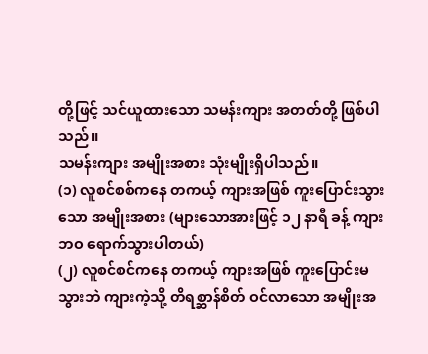တို့ဖြင့် သင်ယူထားသော သမန်းကျား အတတ်တို့ ဖြစ်ပါသည်။
သမန်းကျား အမျိုးအစား သုံးမျိုးရှိပါသည်။
(၁) လူစင်စစ်ကနေ တကယ့် ကျားအဖြစ် ကူးပြောင်းသွားသော အမျိုးအစား (များသောအားဖြင့် ၁၂ နာရီ ခန့် ကျားဘဝ ရောက်သွားပါတယ်)
(၂) လူစင်စင်ကနေ တကယ့် ကျားအဖြစ် ကူးပြောင်းမသွားဘဲ ကျားကဲ့သို့ တိရစ္ဆာန်စိတ် ဝင်လာသော အမျိုးအ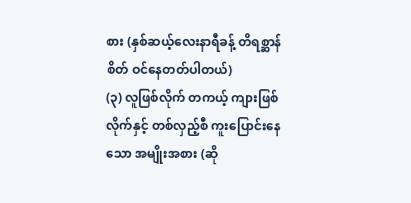စား (နှစ်ဆယ့်လေးနာရီခန့် တိရစ္ဆာန်စိတ် ဝင်နေတတ်ပါတယ်)
(၃) လူဖြစ်လိုက် တကယ့် ကျားဖြစ်လိုက်နှင့် တစ်လှည့်စီ ကူးပြောင်းနေသော အမျိုးအစား (ဆို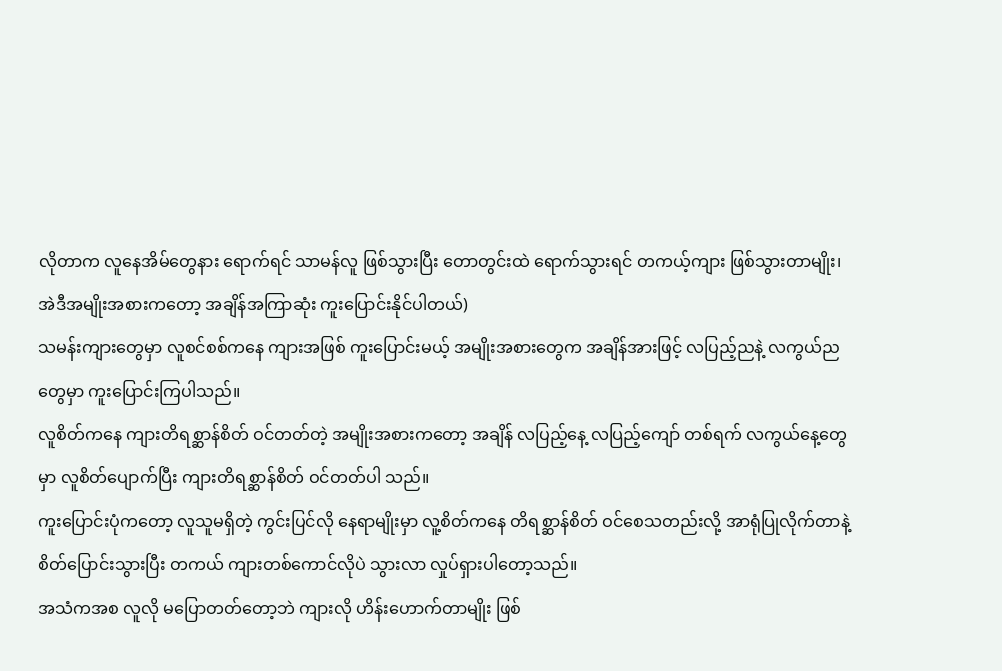လိုတာက လူနေအိမ်တွေနား ရောက်ရင် သာမန်လူ ဖြစ်သွားပြီး တောတွင်းထဲ ရောက်သွားရင် တကယ့်ကျား ဖြစ်သွားတာမျိုး၊ အဲဒီအမျိုးအစားကတော့ အချိန်အကြာဆုံး ကူးပြောင်းနိုင်ပါတယ်)
သမန်းကျားတွေမှာ လူစင်စစ်ကနေ ကျားအဖြစ် ကူးပြောင်းမယ့် အမျိုးအစားတွေက အချိန်အားဖြင့် လပြည့်ညနဲ့ လကွယ်ညတွေမှာ ကူးပြောင်းကြပါသည်။
လူစိတ်ကနေ ကျားတိရစ္ဆာန်စိတ် ဝင်တတ်တဲ့ အမျိုးအစားကတော့ အချိန် လပြည့်နေ့ လပြည့်ကျော် တစ်ရက် လကွယ်နေ့တွေမှာ လူစိတ်ပျောက်ပြီး ကျားတိရစ္ဆာန်စိတ် ဝင်တတ်ပါ သည်။
ကူးပြောင်းပုံကတော့ လူသူမရှိတဲ့ ကွင်းပြင်လို နေရာမျိုးမှာ လူ့စိတ်ကနေ တိရစ္ဆာန်စိတ် ဝင်စေသတည်းလို့ အာရုံပြုလိုက်တာနဲ့ စိတ်ပြောင်းသွားပြီး တကယ် ကျားတစ်ကောင်လိုပဲ သွားလာ လှုပ်ရှားပါတော့သည်။
အသံကအစ လူလို မပြောတတ်တော့ဘဲ ကျားလို ဟိန်းဟောက်တာမျိုး ဖြစ်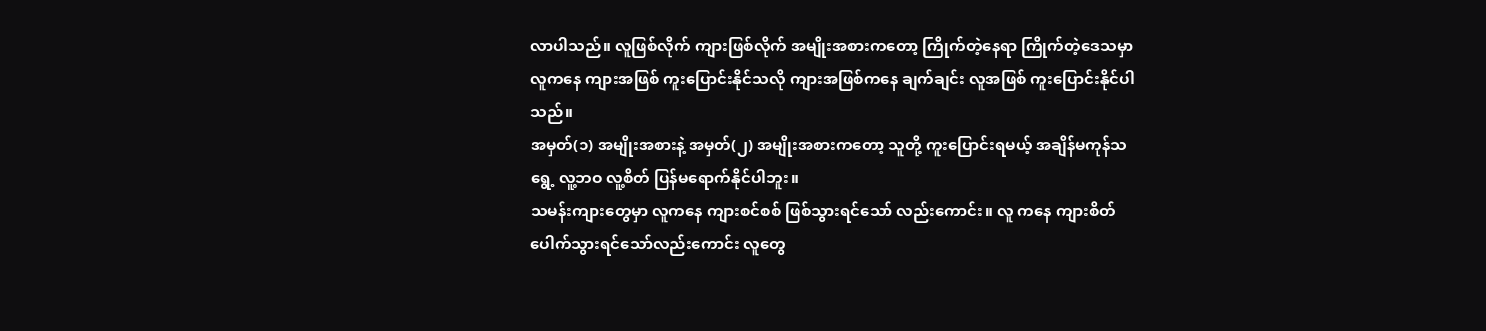လာပါသည်။ လူဖြစ်လိုက် ကျားဖြစ်လိုက် အမျိုးအစားကတော့ ကြိုက်တဲ့နေရာ ကြိုက်တဲ့ဒေသမှာ လူကနေ ကျားအဖြစ် ကူးပြောင်းနိုင်သလို ကျားအဖြစ်ကနေ ချက်ချင်း လူအဖြစ် ကူးပြောင်းနိုင်ပါသည်။
အမှတ်(၁) အမျိုးအစားနဲ့ အမှတ်(၂) အမျိုးအစားကတော့ သူတို့ ကူးပြောင်းရမယ့် အချိန်မကုန်သရွေ့ လူ့ဘဝ လူ့စိတ် ပြန်မရောက်နိုင်ပါဘူး။
သမန်းကျားတွေမှာ လူကနေ ကျားစင်စစ် ဖြစ်သွားရင်သော် လည်းကောင်း။ လူ ကနေ ကျားစိတ်ပေါက်သွားရင်သော်လည်းကောင်း လူတွေ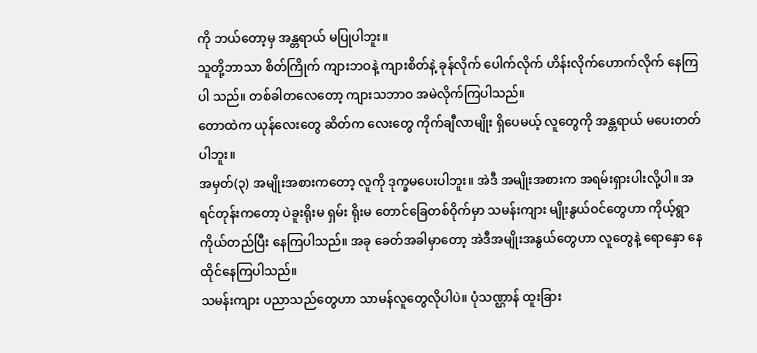ကို ဘယ်တော့မှ အန္တရာယ် မပြုပါဘူး။
သူတို့ဘာသာ စိတ်ကြိုက် ကျားဘဝနဲ့ ကျားစိတ်နဲ့ ခုန်လိုက် ပေါက်လိုက် ဟိန်းလိုက်ဟောက်လိုက် နေကြပါ သည်။ တစ်ခါတလေတော့ ကျားသဘာဝ အမဲလိုက်ကြပါသည်။
တောထဲက ယုန်လေးတွေ ဆိတ်က လေးတွေ ကိုက်ချီလာမျိုး ရှိပေမယ့် လူတွေကို အန္တရာယ် မပေးတတ်ပါဘူး။
အမှတ်(၃) အမျိုးအစားကတော့ လူကို ဒုက္ခမပေးပါဘူး။ အဲဒီ အမျိုးအစားက အရမ်းရှားပါးလို့ပါ။ အရင်တုန်းကတော့ ပဲခူးရိုးမ ရှမ်း ရိုးမ တောင်ခြေတစ်ဝိုက်မှာ သမန်းကျား မျိုးနွယ်ဝင်တွေဟာ ကိုယ့်ရွာကိုယ်တည်ပြီး နေကြပါသည်။ အခု ခေတ်အခါမှာတော့ အဲဒီအမျိုးအနွယ်တွေဟာ လူတွေနဲ့ ရောနှော နေထိုင်နေကြပါသည်။
သမန်းကျား ပညာသည်တွေဟာ သာမန်လူတွေလိုပါပဲ။ ပုံသဏ္ဌာန် ထူးခြား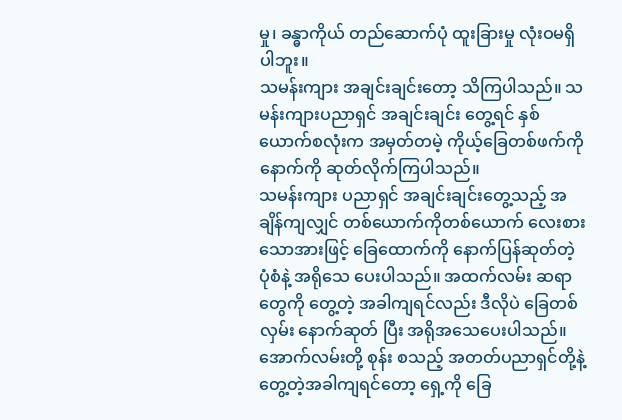မှု၊ ခန္ဓာကိုယ် တည်ဆောက်ပုံ ထူးခြားမှု လုံးဝမရှိပါဘူး။
သမန်းကျား အချင်းချင်းတော့ သိကြပါသည်။ သမန်းကျားပညာရှင် အချင်းချင်း တွေ့ရင် နှစ်ယောက်စလုံးက အမှတ်တမဲ့ ကိုယ့်ခြေတစ်ဖက်ကို နောက်ကို ဆုတ်လိုက်ကြပါသည်။
သမန်းကျား ပညာရှင် အချင်းချင်းတွေ့သည့် အချိန်ကျလျှင် တစ်ယောက်ကိုတစ်ယောက် လေးစားသောအားဖြင့် ခြေထောက်ကို နောက်ပြန်ဆုတ်တဲ့ ပုံစံနဲ့ အရိုသေ ပေးပါသည်။ အထက်လမ်း ဆရာတွေကို တွေ့တဲ့ အခါကျရင်လည်း ဒီလိုပဲ ခြေတစ်လှမ်း နောက်ဆုတ် ပြီး အရိုအသေပေးပါသည်။
အောက်လမ်းတို့ စုန်း စသည့် အတတ်ပညာရှင်တို့နဲ့ တွေ့တဲ့အခါကျရင်တော့ ရှေ့ကို ခြေ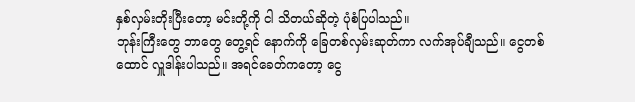နှစ်လှမ်းတိုးပြီးတော့ မင်းတို့ကို ငါ သိတယ်ဆိုတဲ့ ပုံစံပြပါသည်။
ဘုန်းကြီးတွေ ဘာတွေ တွေ့ရင် နောက်ကို ခြေတစ်လှမ်းဆုတ်ကာ လက်အုပ်ချီသည်။ ငွေတစ်ထောင် လှူဒါန်းပါသည်။ အရင်ခေတ်ကတော့ ငွေ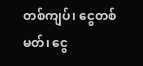တစ်ကျပ်၊ ငွေတစ်မတ်၊ ငွေ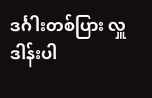ဒင်္ဂါးတစ်ပြား လှူဒါန်းပါ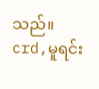သည်။
crd,မူရင်း